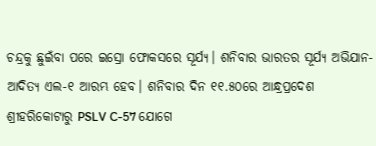ଚନ୍ଦ୍ରକୁ ଛୁଇଁବା ପରେ ଇସ୍ରୋ ଫୋକସରେ ସୂର୍ଯ୍ୟ। ଶନିବାର ଭାରତର ସୂର୍ଯ୍ୟ ଅଭିଯାନ- ଆଦିତ୍ୟ ଏଲ-୧ ଆରମ୍ଭ ହେବ। ଶନିବାର ଦିନ ୧୧.୫୦ରେ ଆନ୍ଧ୍ରପ୍ରଦେଶ ଶ୍ରୀହରିକୋଟାରୁ PSLV C-57 ଯୋଗେ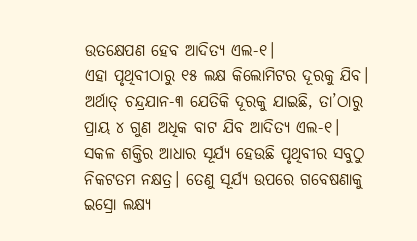ଉତକ୍ଷେପଣ ହେବ ଆଦିତ୍ୟ ଏଲ-୧।
ଏହା ପୃଥିବୀଠାରୁ ୧୫ ଲକ୍ଷ କିଲୋମିଟର ଦୂରକୁ ଯିବ। ଅର୍ଥାତ୍ ଚନ୍ଦ୍ରଯାନ-୩ ଯେତିକି ଦୂରକୁ ଯାଇଛି, ତା’ଠାରୁ ପ୍ରାୟ ୪ ଗୁଣ ଅଧିକ ବାଟ ଯିବ ଆଦିତ୍ୟ ଏଲ-୧। ସକଳ ଶକ୍ତିର ଆଧାର ସୂର୍ଯ୍ୟ ହେଉଛି ପୃଥିବୀର ସବୁଠୁ ନିକଟତମ ନକ୍ଷତ୍ର। ତେଣୁ ସୂର୍ଯ୍ୟ ଉପରେ ଗବେଷଣାକୁ ଇସ୍ରୋ ଲକ୍ଷ୍ୟ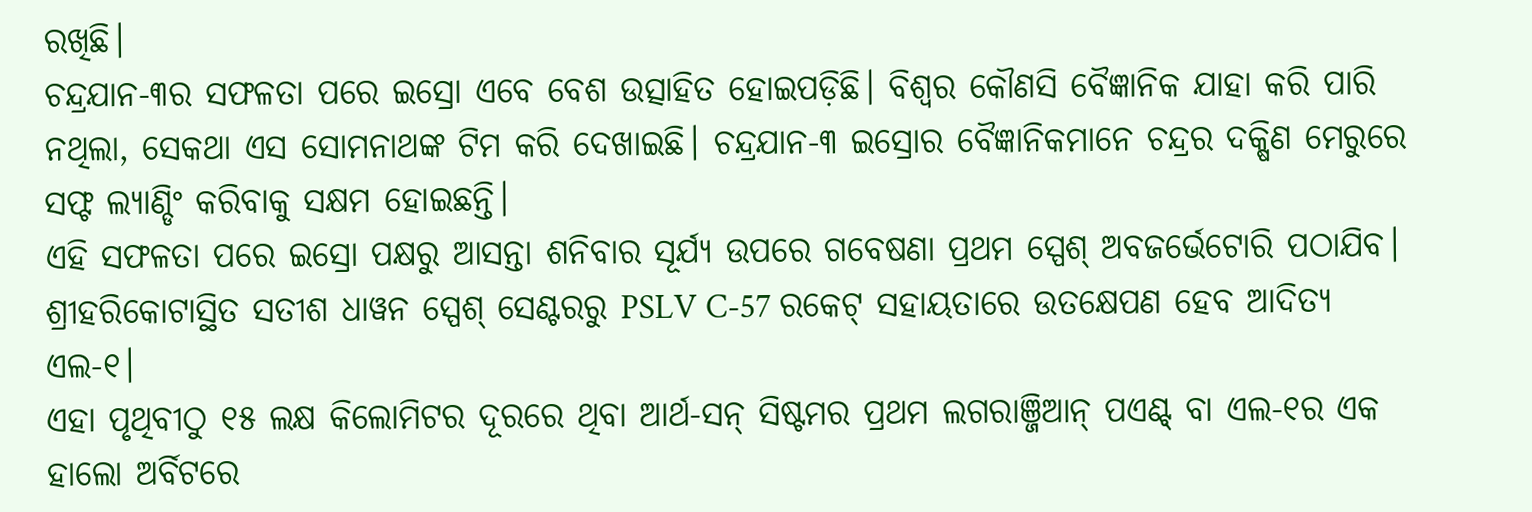ରଖିଛି।
ଚନ୍ଦ୍ରଯାନ-୩ର ସଫଳତା ପରେ ଇସ୍ରୋ ଏବେ ବେଶ ଉତ୍ସାହିତ ହୋଇପଡ଼ିଛି। ବିଶ୍ୱର କୌଣସି ବୈଜ୍ଞାନିକ ଯାହା କରି ପାରି ନଥିଲା, ସେକଥା ଏସ ସୋମନାଥଙ୍କ ଟିମ କରି ଦେଖାଇଛି। ଚନ୍ଦ୍ରଯାନ-୩ ଇସ୍ରୋର ବୈଜ୍ଞାନିକମାନେ ଚନ୍ଦ୍ରର ଦକ୍ଷିଣ ମେରୁରେ ସଫ୍ଟ ଲ୍ୟାଣ୍ଡିଂ କରିବାକୁ ସକ୍ଷମ ହୋଇଛନ୍ତି।
ଏହି ସଫଳତା ପରେ ଇସ୍ରୋ ପକ୍ଷରୁ ଆସନ୍ତା ଶନିବାର ସୂର୍ଯ୍ୟ ଉପରେ ଗବେଷଣା ପ୍ରଥମ ସ୍ପେଶ୍ ଅବଜର୍ଭେଟୋରି ପଠାଯିବ। ଶ୍ରୀହରିକୋଟାସ୍ଥିତ ସତୀଶ ଧାୱନ ସ୍ପେଶ୍ ସେଣ୍ଟରରୁ PSLV C-57 ରକେଟ୍ ସହାୟତାରେ ଉତକ୍ଷେପଣ ହେବ ଆଦିତ୍ୟ ଏଲ-୧।
ଏହା ପୃଥିବୀଠୁ ୧୫ ଲକ୍ଷ କିଲୋମିଟର ଦୂରରେ ଥିବା ଆର୍ଥ-ସନ୍ ସିଷ୍ଟମର ପ୍ରଥମ ଲଗରାଞ୍ଜିଆନ୍ ପଏଣ୍ଟ୍ ବା ଏଲ-୧ର ଏକ ହାଲୋ ଅର୍ବିଟରେ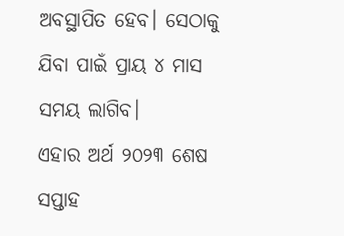ଅବସ୍ଥାପିତ ହେବ। ସେଠାକୁ ଯିବା ପାଇଁ ପ୍ରାୟ ୪ ମାସ ସମୟ ଲାଗିବ।
ଏହାର ଅର୍ଥ ୨୦୨୩ ଶେଷ ସପ୍ତାହ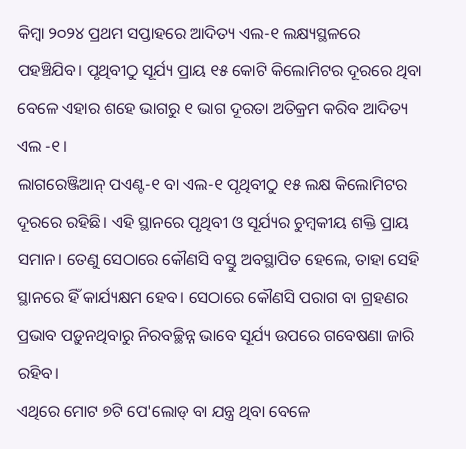କିମ୍ବା ୨୦୨୪ ପ୍ରଥମ ସପ୍ତାହରେ ଆଦିତ୍ୟ ଏଲ-୧ ଲକ୍ଷ୍ୟସ୍ଥଳରେ ପହଞ୍ଚିଯିବ। ପୃଥିବୀଠୁ ସୂର୍ଯ୍ୟ ପ୍ରାୟ ୧୫ କୋଟି କିଲୋମିଟର ଦୂରରେ ଥିବା ବେଳେ ଏହାର ଶହେ ଭାଗରୁ ୧ ଭାଗ ଦୂରତା ଅତିକ୍ରମ କରିବ ଆଦିତ୍ୟ ଏଲ -୧।
ଲାଗରେଞ୍ଜିଆନ୍ ପଏଣ୍ଟ-୧ ବା ଏଲ-୧ ପୃଥିବୀଠୁ ୧୫ ଲକ୍ଷ କିଲୋମିଟର ଦୂରରେ ରହିଛି। ଏହି ସ୍ଥାନରେ ପୃଥିବୀ ଓ ସୂର୍ଯ୍ୟର ଚୁମ୍ବକୀୟ ଶକ୍ତି ପ୍ରାୟ ସମାନ। ତେଣୁ ସେଠାରେ କୌଣସି ବସ୍ତୁ ଅବସ୍ଥାପିତ ହେଲେ, ତାହା ସେହି ସ୍ଥାନରେ ହିଁ କାର୍ଯ୍ୟକ୍ଷମ ହେବ। ସେଠାରେ କୌଣସି ପରାଗ ବା ଗ୍ରହଣର ପ୍ରଭାବ ପଡ଼ୁନଥିବାରୁ ନିରବଚ୍ଛିନ୍ନ ଭାବେ ସୂର୍ଯ୍ୟ ଉପରେ ଗବେଷଣା ଜାରି ରହିବ।
ଏଥିରେ ମୋଟ ୭ଟି ପେ'ଲୋଡ୍ ବା ଯନ୍ତ୍ର ଥିବା ବେଳେ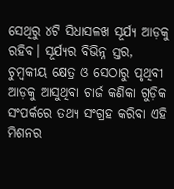ସେଥିରୁ ୪ଟି ସିଧାସଳଖ ସୂର୍ଯ୍ୟ ଆଡ଼କୁ ରହିବ। ସୂର୍ଯ୍ୟର ବିଭିନ୍ନ ସ୍ତର, ଚୁମ୍ବକୀୟ କ୍ଷେତ୍ର ଓ ସେଠାରୁ ପୃଥିବୀ ଆଡ଼କୁ ଆସୁଥିବା ଚାର୍ଜ କଣିକା ଗୁଡ଼ିକ ସଂପର୍କରେ ତଥ୍ୟ ସଂଗ୍ରହ କରିବା ଏହି ମିଶନର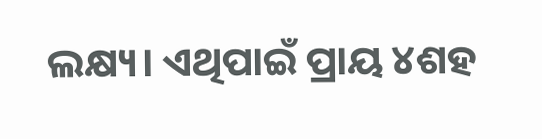ଲକ୍ଷ୍ୟ। ଏଥିପାଇଁ ପ୍ରାୟ ୪ଶହ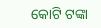କୋଟି ଟଙ୍କା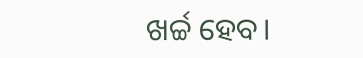ଖର୍ଚ୍ଚ ହେବ।